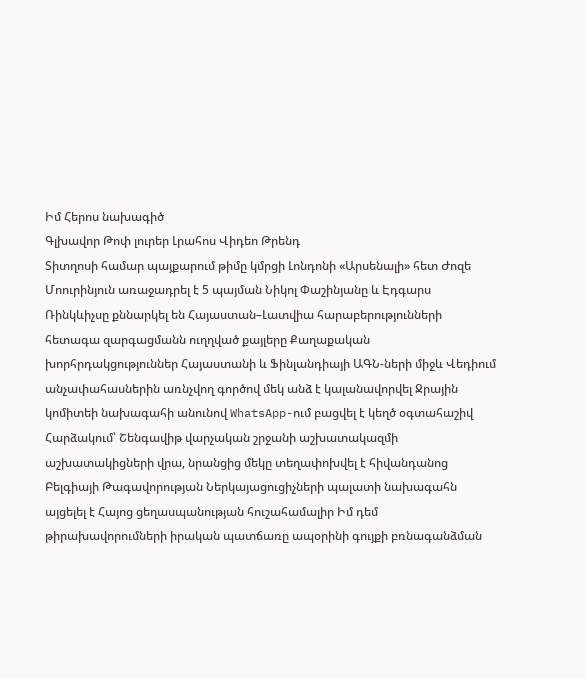Իմ Հերոս նախագիծ
Գլխավոր Թոփ լուրեր Լրահոս Վիդեո Թրենդ
Տիտղոսի համար պայքարում թիմը կմրցի Լոնդոնի «Արսենալի» հետ Ժոզե Մոուրինյուն առաջադրել է 5 պայման Նիկոլ Փաշինյանը և Էդգարս Ռինկևիչսը քննարկել են Հայաստան–Լատվիա հարաբերությունների հետագա զարգացմանն ուղղված քայլերը Քաղաքական խորհրդակցություններ Հայաստանի և Ֆինլանդիայի ԱԳՆ-ների միջև Վեդիում անչափահասներին առնչվող գործով մեկ անձ է կալանավորվել Ջրային կոմիտեի նախագահի անունով WhatsApp-ում բացվել է կեղծ օգտահաշիվ Հարձակում՝ Շենգավիթ վարչական շրջանի աշխատակազմի աշխատակիցների վրա, նրանցից մեկը տեղափոխվել է հիվանդանոց Բելգիայի Թագավորության Ներկայացուցիչների պալատի նախագահն այցելել է Հայոց ցեղասպանության հուշահամալիր Իմ դեմ թիրախավորումների իրական պատճառը ապօրինի գույքի բռնագանձման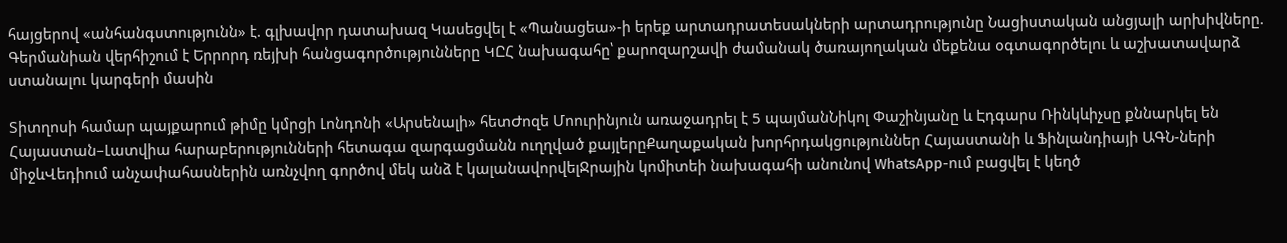հայցերով «անհանգստությունն» է. գլխավոր դատախազ Կասեցվել է «Պանացեա»-ի երեք արտադրատեսակների արտադրությունը Նացիստական անցյալի արխիվները. Գերմանիան վերհիշում է Երրորդ ռեյխի հանցագործությունները ԿԸՀ նախագահը՝ քարոզարշավի ժամանակ ծառայողական մեքենա օգտագործելու և աշխատավարձ ստանալու կարգերի մասին

Տիտղոսի համար պայքարում թիմը կմրցի Լոնդոնի «Արսենալի» հետԺոզե Մոուրինյուն առաջադրել է 5 պայմանՆիկոլ Փաշինյանը և Էդգարս Ռինկևիչսը քննարկել են Հայաստան–Լատվիա հարաբերությունների հետագա զարգացմանն ուղղված քայլերըՔաղաքական խորհրդակցություններ Հայաստանի և Ֆինլանդիայի ԱԳՆ-ների միջևՎեդիում անչափահասներին առնչվող գործով մեկ անձ է կալանավորվելՋրային կոմիտեի նախագահի անունով WhatsApp-ում բացվել է կեղծ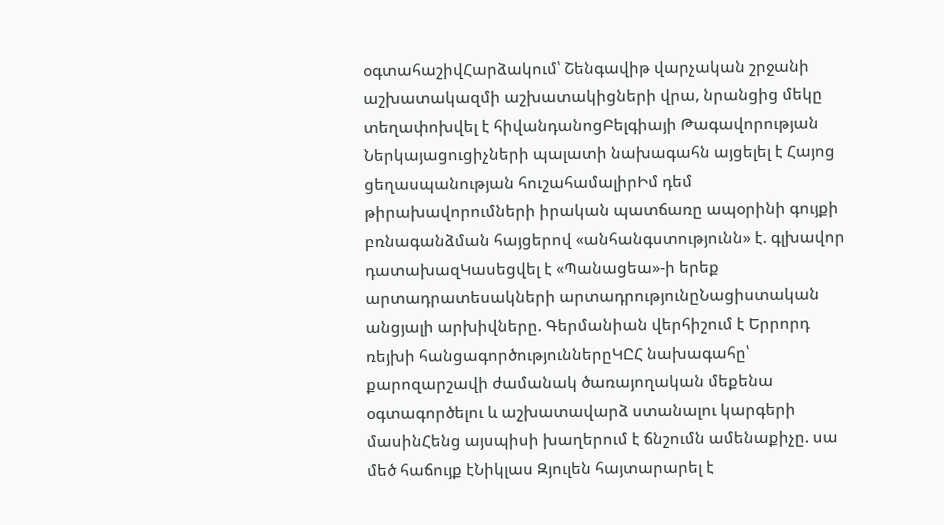օգտահաշիվՀարձակում՝ Շենգավիթ վարչական շրջանի աշխատակազմի աշխատակիցների վրա, նրանցից մեկը տեղափոխվել է հիվանդանոցԲելգիայի Թագավորության Ներկայացուցիչների պալատի նախագահն այցելել է Հայոց ցեղասպանության հուշահամալիրԻմ դեմ թիրախավորումների իրական պատճառը ապօրինի գույքի բռնագանձման հայցերով «անհանգստությունն» է. գլխավոր դատախազԿասեցվել է «Պանացեա»-ի երեք արտադրատեսակների արտադրությունըՆացիստական անցյալի արխիվները. Գերմանիան վերհիշում է Երրորդ ռեյխի հանցագործություններըԿԸՀ նախագահը՝ քարոզարշավի ժամանակ ծառայողական մեքենա օգտագործելու և աշխատավարձ ստանալու կարգերի մասինՀենց այսպիսի խաղերում է ճնշումն ամենաքիչը. սա մեծ հաճույք էՆիկլաս Զյուլեն հայտարարել է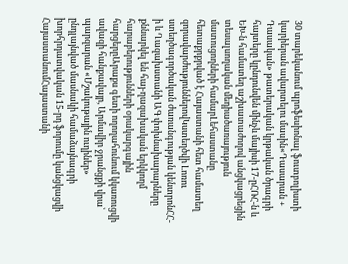30 տարեկանում պրոֆեսիոնալ ֆուտբոլիստի կարիերան ավարտելու մասին«Դասարան + Դասական» թատերական կրթական ծրագրի հայտերը կընդունվեն մինչև մայիսի 17-ըՀՌՀ-ն և ԵԽ-ն համատեղ աշխատաժողով անցկացրեցին տեսալսողական մեդիածառայություն մատուցողների համարԼեհաստանը հետաքրքրված է Հայաստանի հետ համատեղ զորավարժություններովԿստեղծվի Լոռու ստեղծագործական ժառանգության կենտրոնՀՀ-ի և Ղազախստանի ԱԳ փոխնախարարները քննարկել են հայ-ղազախական երկկողմ հարաբերությունների օրակարգային հարցերըԱրաքս գետի ողողահունում կկառուցվի ավազի հանքավայր, Արմավիր ջրանցքի վրա՝ պարզարան «Մշակութային ուղիներ» ընդլայնված մասնակի համաձայնագրի խորհրդատվական 15-րդ ֆորումը կանցկացվի ՀայաստանումՀայաստանի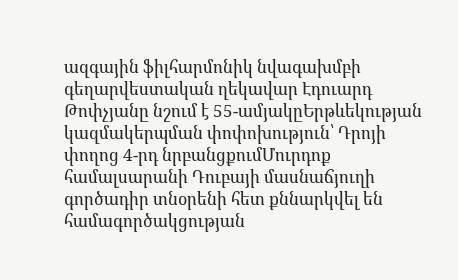ազգային ֆիլհարմոնիկ նվագախմբի գեղարվեստական ղեկավար Էդուարդ Թոփչյանը նշում է 55-ամյակըԵրթևեկության կազմակերպման փոփոխություն՝ Դրոյի փողոց 4-րդ նրբանցքումՄուրդոք համալսարանի Դուբայի մասնաճյուղի գործադիր տնօրենի հետ քննարկվել են համագործակցության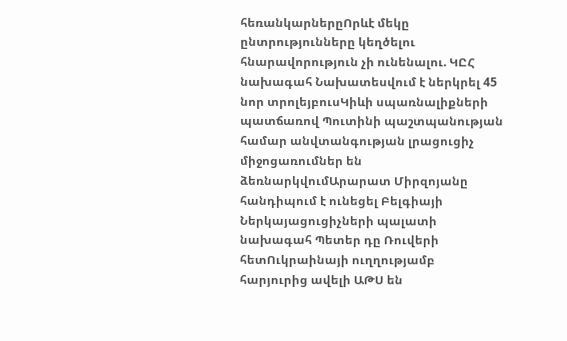հեռանկարներըՈրևէ մեկը ընտրությունները կեղծելու հնարավորություն չի ունենալու. ԿԸՀ նախագահ Նախատեսվում է ներկրել 45 նոր տրոլեյբուսԿիևի սպառնալիքների պատճառով Պուտինի պաշտպանության համար անվտանգության լրացուցիչ միջոցառումներ են ձեռնարկվումԱրարատ Միրզոյանը հանդիպում է ունեցել Բելգիայի Ներկայացուցիչների պալատի նախագահ Պետեր դը Ռուվերի հետՈւկրաինայի ուղղությամբ հարյուրից ավելի ԱԹՍ են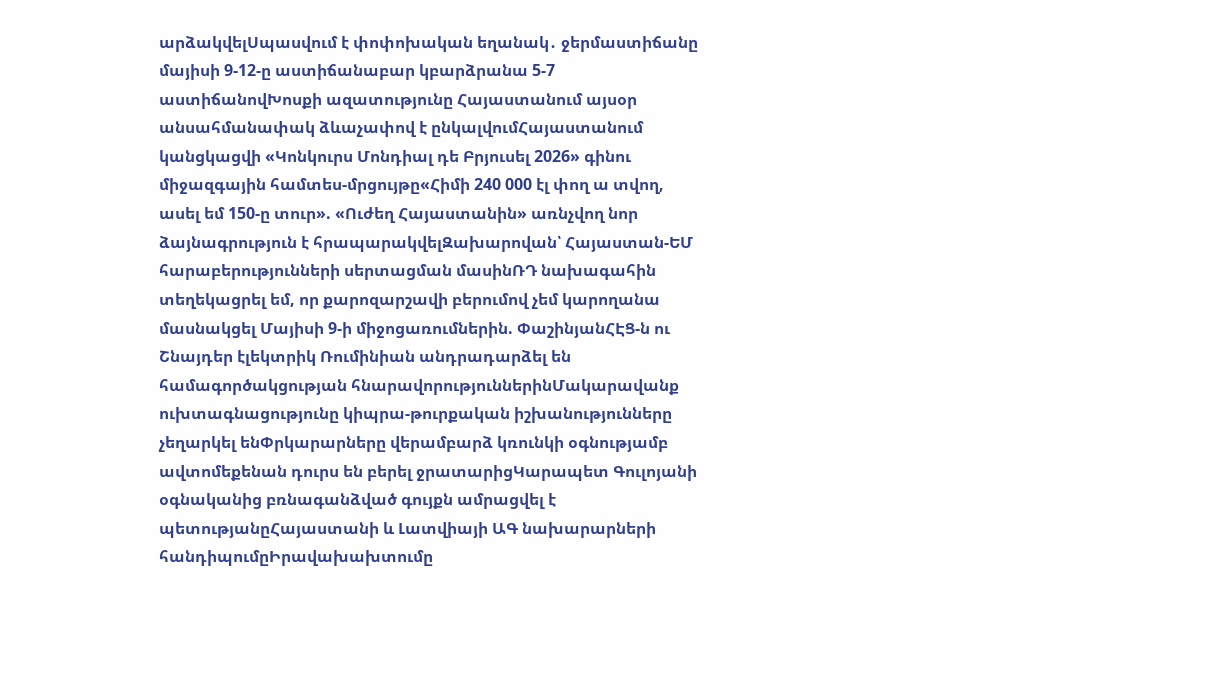արձակվելՍպասվում է փոփոխական եղանակ․ ջերմաստիճանը մայիսի 9-12-ը աստիճանաբար կբարձրանա 5-7 աստիճանովԽոսքի ազատությունը Հայաստանում այսօր անսահմանափակ ձևաչափով է ընկալվումՀայաստանում կանցկացվի «Կոնկուրս Մոնդիալ դե Բրյուսել 2026» գինու միջազգային համտես-մրցույթը«Հիմի 240 000 էլ փող ա տվող, ասել եմ 150-ը տուր». «Ուժեղ Հայաստանին» առնչվող նոր ձայնագրություն է հրապարակվելԶախարովան՝ Հայաստան-ԵՄ հարաբերությունների սերտացման մասինՌԴ նախագահին տեղեկացրել եմ, որ քարոզարշավի բերումով չեմ կարողանա մասնակցել Մայիսի 9-ի միջոցառումներին. ՓաշինյանՀԷՑ-ն ու Շնայդեր էլեկտրիկ Ռումինիան անդրադարձել են համագործակցության հնարավորություններինՄակարավանք ուխտագնացությունը կիպրա-թուրքական իշխանությունները չեղարկել ենՓրկարարները վերամբարձ կռունկի օգնությամբ ավտոմեքենան դուրս են բերել ջրատարիցԿարապետ Գուլոյանի օգնականից բռնագանձված գույքն ամրացվել է պետությանըՀայաստանի և Լատվիայի ԱԳ նախարարների հանդիպումըԻրավախախտումը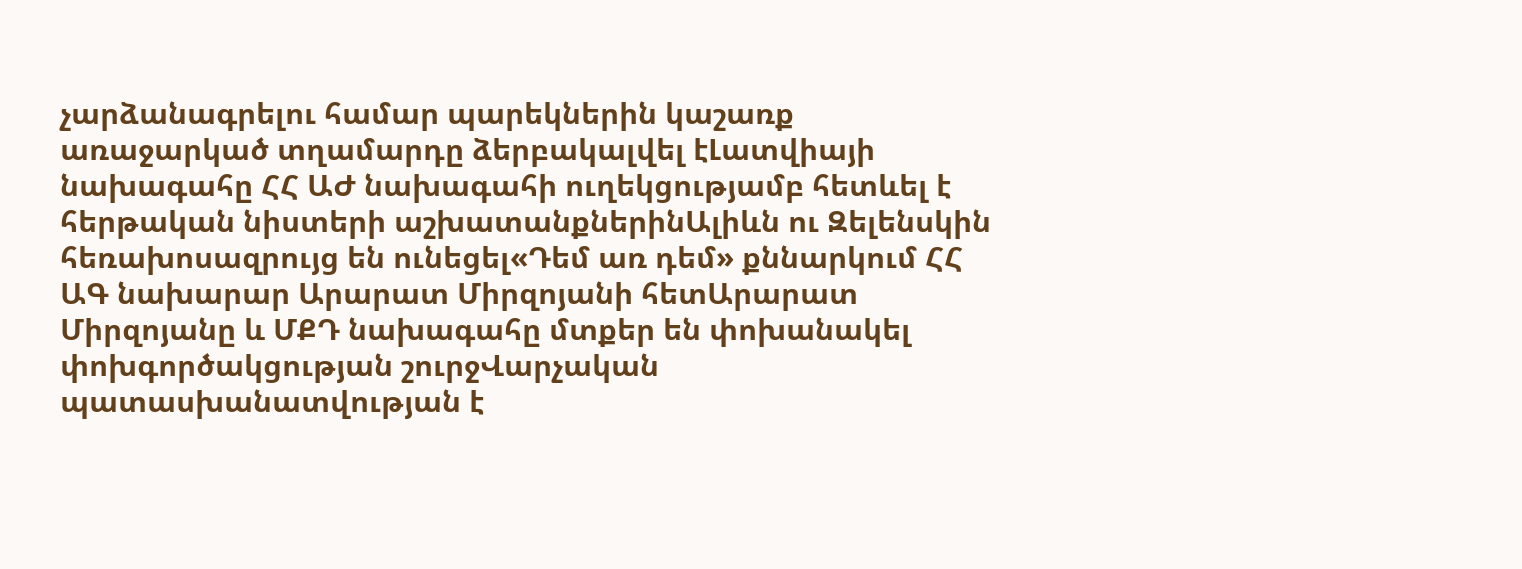չարձանագրելու համար պարեկներին կաշառք առաջարկած տղամարդը ձերբակալվել էԼատվիայի նախագահը ՀՀ ԱԺ նախագահի ուղեկցությամբ հետևել է հերթական նիստերի աշխատանքներինԱլիևն ու Զելենսկին հեռախոսազրույց են ունեցել«Դեմ առ դեմ» քննարկում ՀՀ ԱԳ նախարար Արարատ Միրզոյանի հետԱրարատ Միրզոյանը և ՄՔԴ նախագահը մտքեր են փոխանակել փոխգործակցության շուրջՎարչական պատասխանատվության է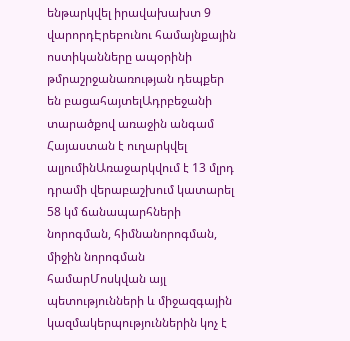ենթարկվել իրավախախտ 9 վարորդԷրեբունու համայնքային ոստիկանները ապօրինի թմրաշրջանառության դեպքեր են բացահայտելԱդրբեջանի տարածքով առաջին անգամ Հայաստան է ուղարկվել ալյումինԱռաջարկվում է 13 մլրդ դրամի վերաբաշխում կատարել 58 կմ ճանապարհների նորոգման, հիմնանորոգման, միջին նորոգման համարՄոսկվան այլ պետությունների և միջազգային կազմակերպություններին կոչ է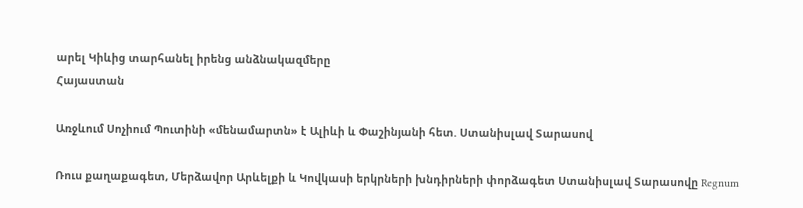արել Կիևից տարհանել իրենց անձնակազմերը
Հայաստան

Առջևում Սոչիում Պուտինի «մենամարտն» է Ալիևի և Փաշինյանի հետ. Ստանիսլավ Տարասով

Ռուս քաղաքագետ, Մերձավոր Արևելքի և Կովկասի երկրների խնդիրների փորձագետ Ստանիսլավ Տարասովը Regnum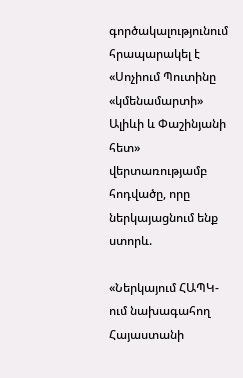գործակալությունում հրապարակել է «Սոչիում Պուտինը «կմենամարտի» Ալիևի և Փաշինյանի հետ» վերտառությամբ հոդվածը, որը ներկայացնում ենք ստորև.

«Ներկայում ՀԱՊԿ-ում նախագահող Հայաստանի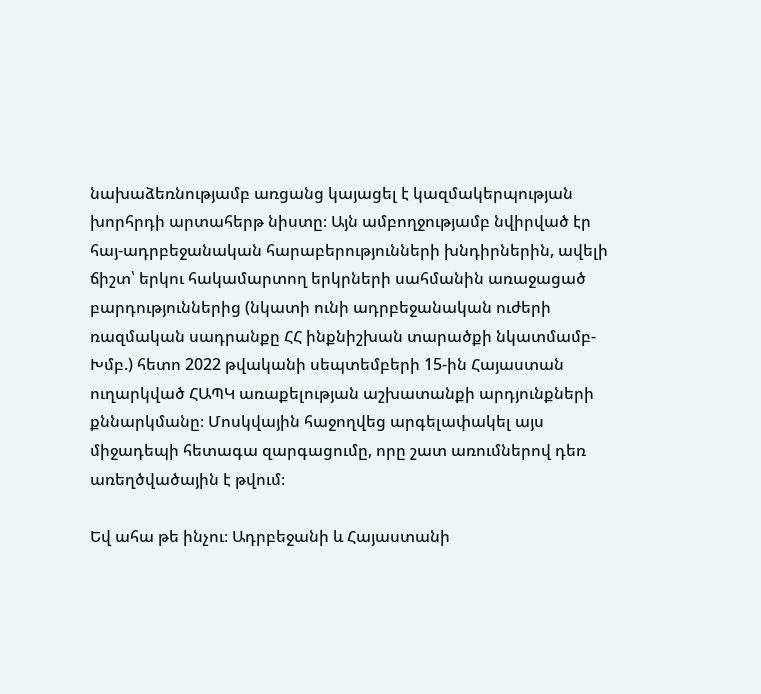նախաձեռնությամբ առցանց կայացել է կազմակերպության խորհրդի արտահերթ նիստը։ Այն ամբողջությամբ նվիրված էր հայ-ադրբեջանական հարաբերությունների խնդիրներին, ավելի ճիշտ՝ երկու հակամարտող երկրների սահմանին առաջացած բարդություններից (նկատի ունի ադրբեջանական ուժերի ռազմական սադրանքը ՀՀ ինքնիշխան տարածքի նկատմամբ-Խմբ.) հետո 2022 թվականի սեպտեմբերի 15-ին Հայաստան ուղարկված ՀԱՊԿ առաքելության աշխատանքի արդյունքների քննարկմանը։ Մոսկվային հաջողվեց արգելափակել այս միջադեպի հետագա զարգացումը, որը շատ առումներով դեռ առեղծվածային է թվում։

Եվ ահա թե ինչու։ Ադրբեջանի և Հայաստանի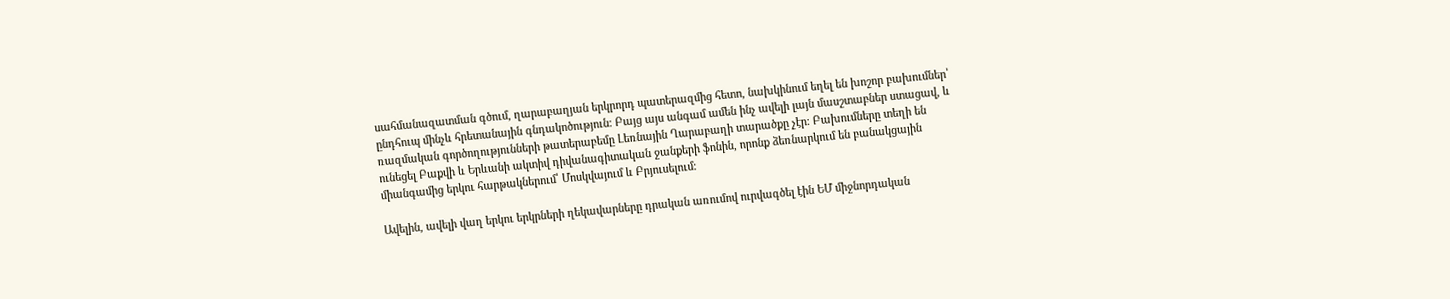սահմանազատման գծում, ղարաբաղյան երկրորդ պատերազմից հետո, նախկինում եղել են խոշոր բախումներ՝ ընդհուպ մինչև հրետանային գնդակոծություն։ Բայց այս անգամ ամեն ինչ ավելի լայն մասշտաբներ ստացավ, և ռազմական գործողությունների թատերաբեմը Լեռնային Ղարաբաղի տարածքը չէր։ Բախումները տեղի են ունեցել Բաքվի և Երևանի ակտիվ դիվանագիտական ջանքերի ֆոնին, որոնք ձեռնարկում են բանակցային միանգամից երկու հարթակներում՝ Մոսկվայում և Բրյուսելում։

Ավելին, ավելի վաղ երկու երկրների ղեկավարները դրական առումով ուրվագծել էին ԵՄ միջնորդական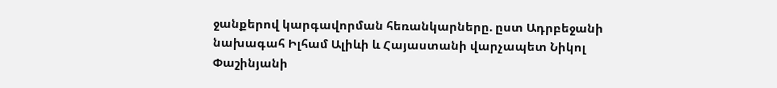ջանքերով կարգավորման հեռանկարները. ըստ Ադրբեջանի նախագահ Իլհամ Ալիևի և Հայաստանի վարչապետ Նիկոլ Փաշինյանի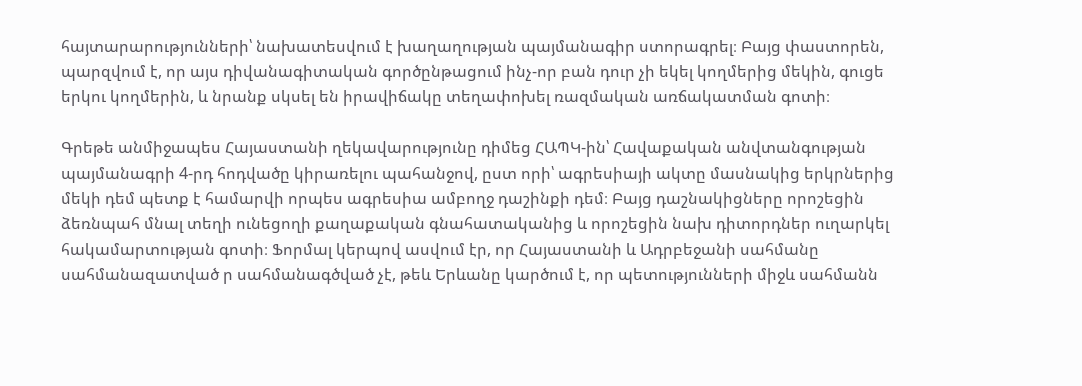հայտարարությունների՝ նախատեսվում է խաղաղության պայմանագիր ստորագրել։ Բայց փաստորեն, պարզվում է, որ այս դիվանագիտական գործընթացում ինչ-որ բան դուր չի եկել կողմերից մեկին, գուցե երկու կողմերին, և նրանք սկսել են իրավիճակը տեղափոխել ռազմական առճակատման գոտի։

Գրեթե անմիջապես Հայաստանի ղեկավարությունը դիմեց ՀԱՊԿ-ին՝ Հավաքական անվտանգության պայմանագրի 4-րդ հոդվածը կիրառելու պահանջով, ըստ որի՝ ագրեսիայի ակտը մասնակից երկրներից մեկի դեմ պետք է համարվի որպես ագրեսիա ամբողջ դաշինքի դեմ։ Բայց դաշնակիցները որոշեցին ձեռնպահ մնալ տեղի ունեցողի քաղաքական գնահատականից և որոշեցին նախ դիտորդներ ուղարկել հակամարտության գոտի։ Ֆորմալ կերպով ասվում էր, որ Հայաստանի և Ադրբեջանի սահմանը սահմանազատված ր սահմանագծված չէ, թեև Երևանը կարծում է, որ պետությունների միջև սահմանն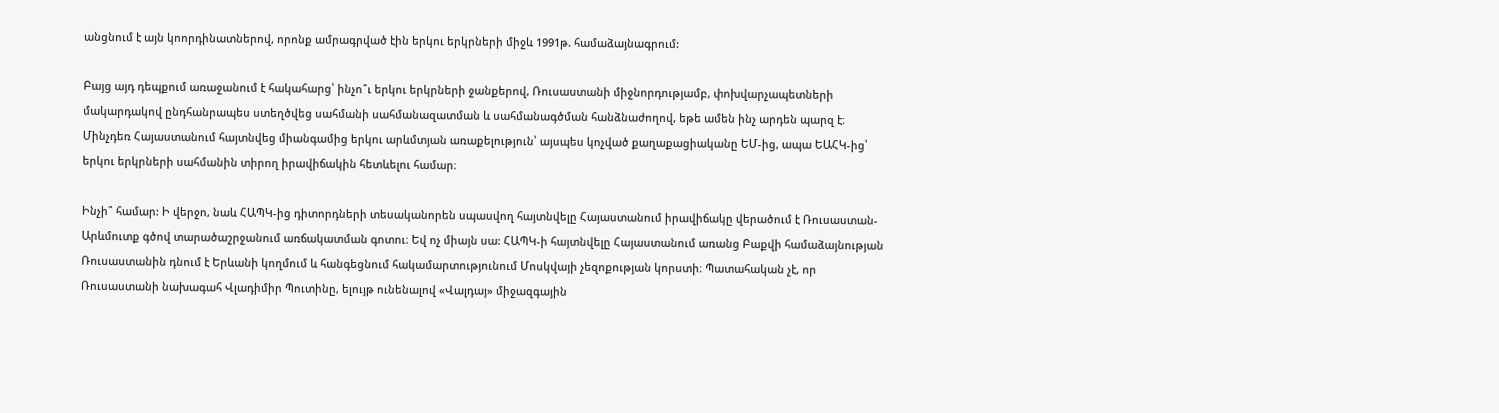անցնում է այն կոորդինատներով, որոնք ամրագրված էին երկու երկրների միջև 1991թ. համաձայնագրում:

Բայց այդ դեպքում առաջանում է հակահարց՝ ինչո՞ւ երկու երկրների ջանքերով, Ռուսաստանի միջնորդությամբ, փոխվարչապետների մակարդակով ընդհանրապես ստեղծվեց սահմանի սահմանազատման և սահմանագծման հանձնաժողով, եթե ամեն ինչ արդեն պարզ է։ Մինչդեռ Հայաստանում հայտնվեց միանգամից երկու արևմտյան առաքելություն՝ այսպես կոչված քաղաքացիականը ԵՄ-ից, ապա ԵԱՀԿ-ից՝ երկու երկրների սահմանին տիրող իրավիճակին հետևելու համար։

Ինչի՞ համար: Ի վերջո, նաև ՀԱՊԿ-ից դիտորդների տեսականորեն սպասվող հայտնվելը Հայաստանում իրավիճակը վերածում է Ռուսաստան-Արևմուտք գծով տարածաշրջանում առճակատման գոտու։ Եվ ոչ միայն սա: ՀԱՊԿ-ի հայտնվելը Հայաստանում առանց Բաքվի համաձայնության Ռուսաստանին դնում է Երևանի կողմում և հանգեցնում հակամարտությունում Մոսկվայի չեզոքության կորստի։ Պատահական չէ, որ Ռուսաստանի նախագահ Վլադիմիր Պուտինը, ելույթ ունենալով «Վալդայ» միջազգային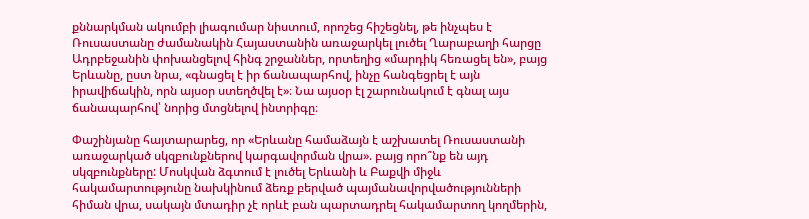քննարկման ակումբի լիագումար նիստում, որոշեց հիշեցնել, թե ինչպես է Ռուսաստանը ժամանակին Հայաստանին առաջարկել լուծել Ղարաբաղի հարցը Ադրբեջանին փոխանցելով հինգ շրջաններ, որտեղից «մարդիկ հեռացել են», բայց Երևանը, ըստ նրա, «գնացել է իր ճանապարհով, ինչը հանգեցրել է այն իրավիճակին, որն այսօր ստեղծվել է»։ Նա այսօր էլ շարունակում է գնալ այս ճանապարհով՝ նորից մտցնելով ինտրիգը։

Փաշինյանը հայտարարեց, որ «Երևանը համաձայն է աշխատել Ռուսաստանի առաջարկած սկզբունքներով կարգավորման վրա». բայց որո՞նք են այդ սկզբունքները: Մոսկվան ձգտում է լուծել Երևանի և Բաքվի միջև հակամարտությունը նախկինում ձեռք բերված պայմանավորվածությունների հիման վրա, սակայն մտադիր չէ որևէ բան պարտադրել հակամարտող կողմերին,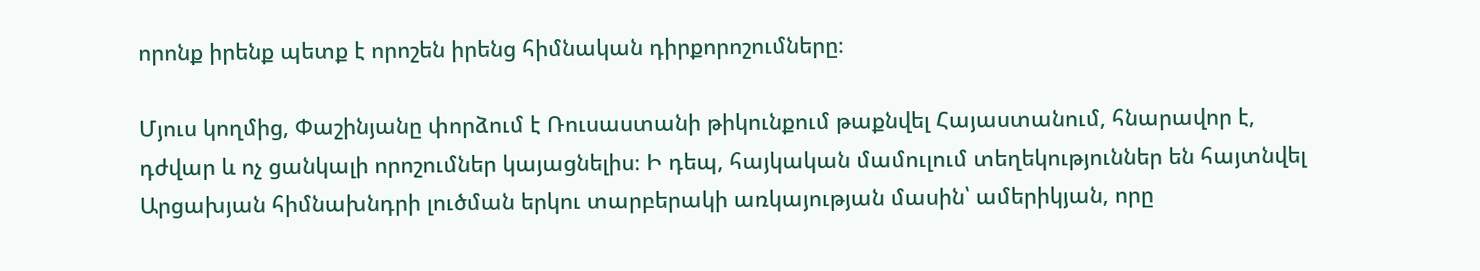որոնք իրենք պետք է որոշեն իրենց հիմնական դիրքորոշումները։

Մյուս կողմից, Փաշինյանը փորձում է Ռուսաստանի թիկունքում թաքնվել Հայաստանում, հնարավոր է, դժվար և ոչ ցանկալի որոշումներ կայացնելիս։ Ի դեպ, հայկական մամուլում տեղեկություններ են հայտնվել Արցախյան հիմնախնդրի լուծման երկու տարբերակի առկայության մասին՝ ամերիկյան, որը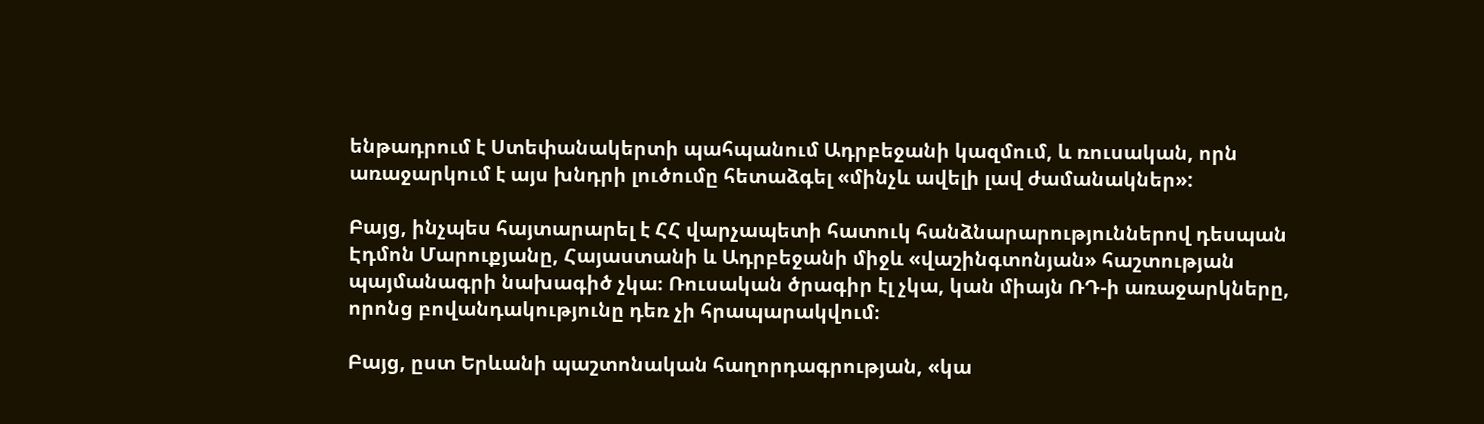ենթադրում է Ստեփանակերտի պահպանում Ադրբեջանի կազմում, և ռուսական, որն առաջարկում է այս խնդրի լուծումը հետաձգել «մինչև ավելի լավ ժամանակներ»:

Բայց, ինչպես հայտարարել է ՀՀ վարչապետի հատուկ հանձնարարություններով դեսպան Էդմոն Մարուքյանը, Հայաստանի և Ադրբեջանի միջև «վաշինգտոնյան» հաշտության պայմանագրի նախագիծ չկա։ Ռուսական ծրագիր էլ չկա, կան միայն ՌԴ-ի առաջարկները, որոնց բովանդակությունը դեռ չի հրապարակվում։

Բայց, ըստ Երևանի պաշտոնական հաղորդագրության, «կա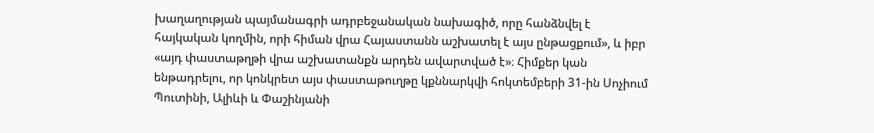խաղաղության պայմանագրի ադրբեջանական նախագիծ, որը հանձնվել է հայկական կողմին, որի հիման վրա Հայաստանն աշխատել է այս ընթացքում», և իբր «այդ փաստաթղթի վրա աշխատանքն արդեն ավարտված է»։ Հիմքեր կան ենթադրելու, որ կոնկրետ այս փաստաթուղթը կքննարկվի հոկտեմբերի 31-ին Սոչիում Պուտինի, Ալիևի և Փաշինյանի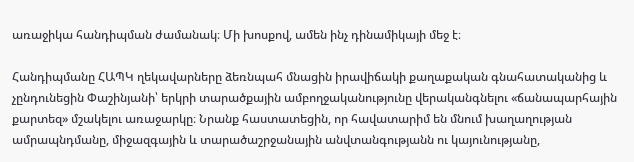առաջիկա հանդիպման ժամանակ։ Մի խոսքով, ամեն ինչ դինամիկայի մեջ է։

Հանդիպմանը ՀԱՊԿ ղեկավարները ձեռնպահ մնացին իրավիճակի քաղաքական գնահատականից և չընդունեցին Փաշինյանի՝ երկրի տարածքային ամբողջականությունը վերականգնելու «ճանապարհային քարտեզ» մշակելու առաջարկը։ Նրանք հաստատեցին, որ հավատարիմ են մնում խաղաղության ամրապնդմանը, միջազգային և տարածաշրջանային անվտանգությանն ու կայունությանը,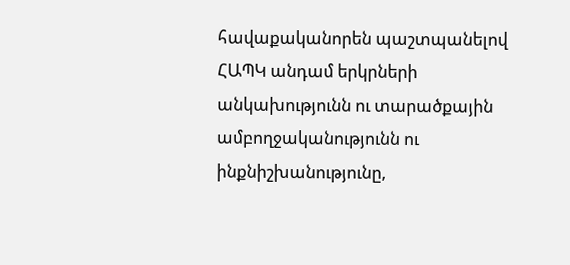հավաքականորեն պաշտպանելով ՀԱՊԿ անդամ երկրների անկախությունն ու տարածքային ամբողջականությունն ու ինքնիշխանությունը,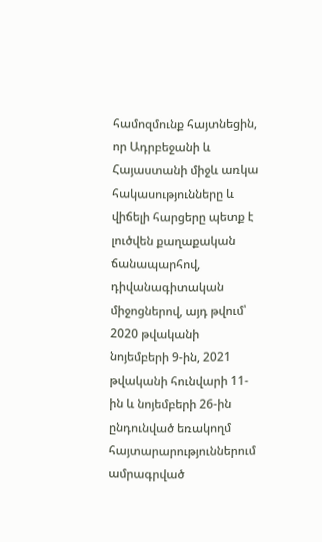համոզմունք հայտնեցին, որ Ադրբեջանի և Հայաստանի միջև առկա հակասությունները և վիճելի հարցերը պետք է լուծվեն քաղաքական ճանապարհով, դիվանագիտական միջոցներով, այդ թվում՝ 2020 թվականի նոյեմբերի 9-ին, 2021 թվականի հունվարի 11-ին և նոյեմբերի 26-ին ընդունված եռակողմ հայտարարություններում ամրագրված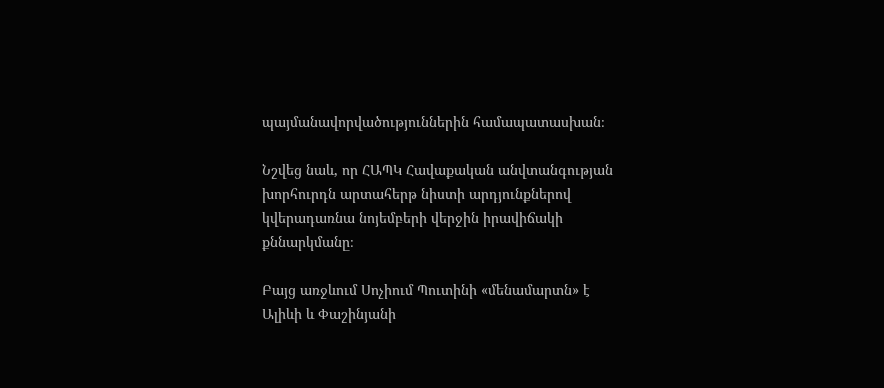պայմանավորվածություններին համապատասխան։

Նշվեց նաև, որ ՀԱՊԿ Հավաքական անվտանգության խորհուրդն արտահերթ նիստի արդյունքներով կվերադառնա նոյեմբերի վերջին իրավիճակի քննարկմանը։

Բայց առջևում Սոչիում Պուտինի «մենամարտն» է Ալիևի և Փաշինյանի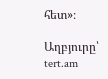հետ»։

Աղբյուրը՝ tert.am